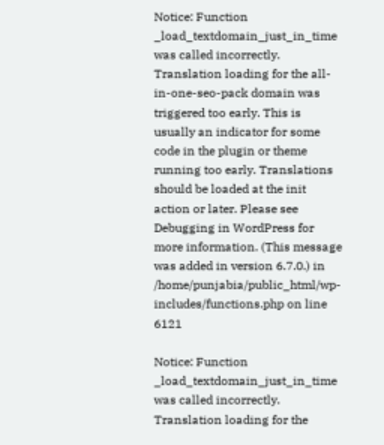Notice: Function _load_textdomain_just_in_time was called incorrectly. Translation loading for the all-in-one-seo-pack domain was triggered too early. This is usually an indicator for some code in the plugin or theme running too early. Translations should be loaded at the init action or later. Please see Debugging in WordPress for more information. (This message was added in version 6.7.0.) in /home/punjabia/public_html/wp-includes/functions.php on line 6121

Notice: Function _load_textdomain_just_in_time was called incorrectly. Translation loading for the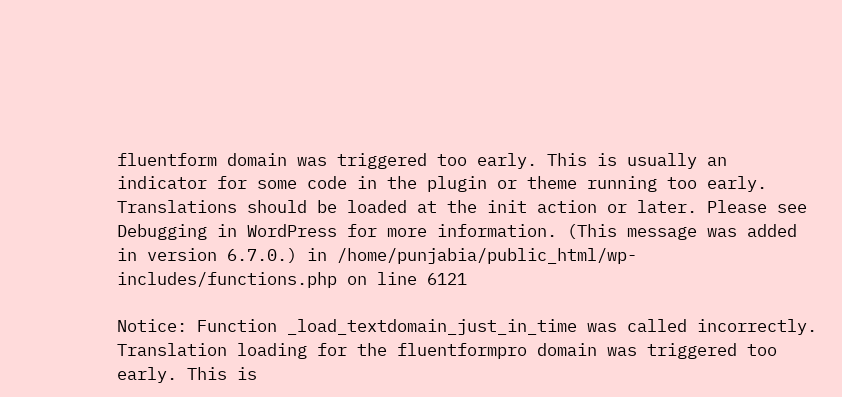fluentform domain was triggered too early. This is usually an indicator for some code in the plugin or theme running too early. Translations should be loaded at the init action or later. Please see Debugging in WordPress for more information. (This message was added in version 6.7.0.) in /home/punjabia/public_html/wp-includes/functions.php on line 6121

Notice: Function _load_textdomain_just_in_time was called incorrectly. Translation loading for the fluentformpro domain was triggered too early. This is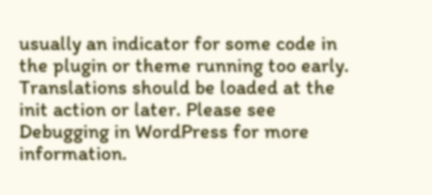usually an indicator for some code in the plugin or theme running too early. Translations should be loaded at the init action or later. Please see Debugging in WordPress for more information.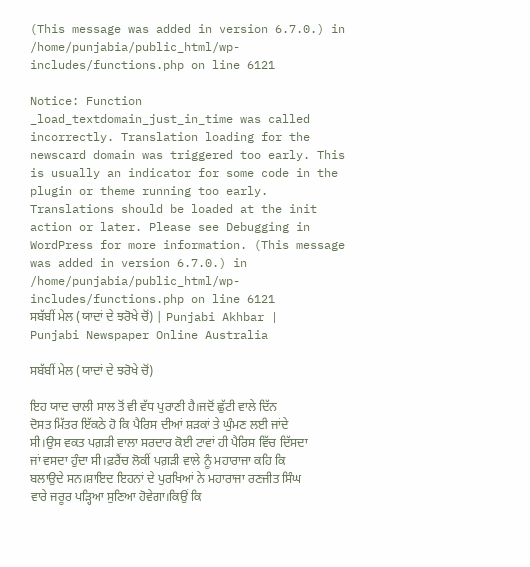(This message was added in version 6.7.0.) in /home/punjabia/public_html/wp-includes/functions.php on line 6121

Notice: Function _load_textdomain_just_in_time was called incorrectly. Translation loading for the newscard domain was triggered too early. This is usually an indicator for some code in the plugin or theme running too early. Translations should be loaded at the init action or later. Please see Debugging in WordPress for more information. (This message was added in version 6.7.0.) in /home/punjabia/public_html/wp-includes/functions.php on line 6121
ਸਬੱਬੀਂ ਮੇਲ (ਯਾਦਾਂ ਦੇ ਝਰੋਖੇ ਚੋਂ) | Punjabi Akhbar | Punjabi Newspaper Online Australia

ਸਬੱਬੀਂ ਮੇਲ (ਯਾਦਾਂ ਦੇ ਝਰੋਖੇ ਚੋਂ)

ਇਹ ਯਾਦ ਚਾਲੀ ਸਾਲ ਤੋਂ ਵੀ ਵੱਧ ਪੁਰਾਣੀ ਹੈ।ਜਦੋਂ ਛੁੱਟੀ ਵਾਲੇ ਦਿੱਨ ਦੋਸਤ ਮਿੱਤਰ ਇੱਕਠੇ ਹੋ ਕਿ ਪੈਰਿਸ ਦੀਆਂ ਸ਼ੜਕਾਂ ਤੇ ਘੁੰਮਣ ਲਈ ਜਾਂਦੇ ਸੀ।ਉਸ ਵਕਤ ਪਗ਼ੜੀ ਵਾਲਾ ਸਰਦਾਰ ਕੋਈ ਟਾਵਾਂ ਹੀ ਪੈਰਿਸ ਵਿੱਚ ਦਿੱਸਦਾ ਜਾਂ ਵਸਦਾ ਹੁੰਦਾ ਸੀ।ਫ਼ਰੈਂਚ ਲੋਕੀਂ ਪਗ਼ੜੀ ਵਾਲੇ ਨੂੰ ਮਹਾਰਾਜਾ ਕਹਿ ਕਿ ਬਲਾਉਦੇ ਸਨ।ਸ਼ਾਇਦ ਇਹਨਾਂ ਦੇ ਪੁਰਖਿਆਂ ਨੇ ਮਹਾਰਾਜਾ ਰਣਜੀਤ ਸਿੰਘ ਵਾਰੇ ਜਰੂਰ ਪੜ੍ਹਿਆ ਸੁਣਿਆ ਹੋਵੇਗਾ।ਕਿਉਂ ਕਿ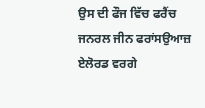ਉਸ ਦੀ ਫੌਜ ਵਿੱਚ ਫਰੈਂਚ ਜਨਰਲ ਜੀਨ ਫਰਾਂਸਉਆਜ਼ ਏਲੋਰਡ ਵਰਗੇ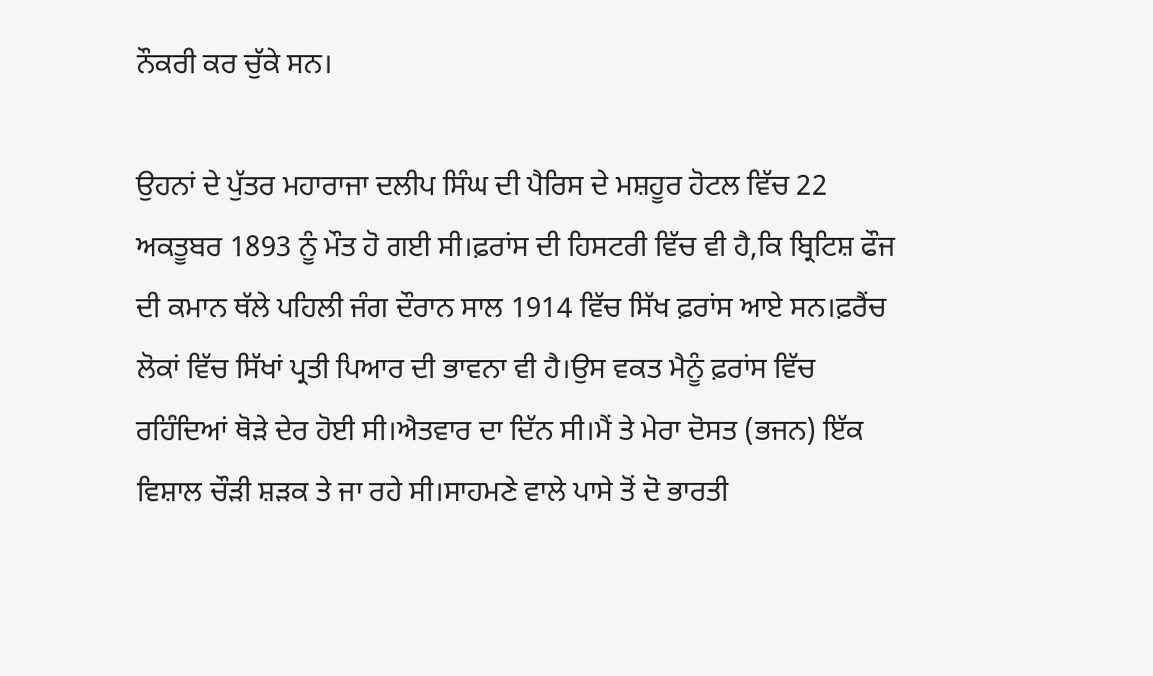ਨੌਕਰੀ ਕਰ ਚੁੱਕੇ ਸਨ।

ਉਹਨਾਂ ਦੇ ਪੁੱਤਰ ਮਹਾਰਾਜਾ ਦਲੀਪ ਸਿੰਘ ਦੀ ਪੈਰਿਸ ਦੇ ਮਸ਼ਹੂਰ ਹੋਟਲ ਵਿੱਚ 22 ਅਕਤੂਬਰ 1893 ਨੂੰ ਮੌਤ ਹੋ ਗਈ ਸੀ।ਫ਼ਰਾਂਸ ਦੀ ਹਿਸਟਰੀ ਵਿੱਚ ਵੀ ਹੈ,ਕਿ ਬ੍ਰਿਟਿਸ਼ ਫੌਜ ਦੀ ਕਮਾਨ ਥੱਲੇ ਪਹਿਲੀ ਜੰਗ ਦੌਰਾਨ ਸਾਲ 1914 ਵਿੱਚ ਸਿੱਖ ਫ਼ਰਾਂਸ ਆਏ ਸਨ।ਫ਼ਰੈਂਚ ਲੋਕਾਂ ਵਿੱਚ ਸਿੱਖਾਂ ਪ੍ਰਤੀ ਪਿਆਰ ਦੀ ਭਾਵਨਾ ਵੀ ਹੈ।ਉਸ ਵਕਤ ਮੈਨੂੰ ਫ਼ਰਾਂਸ ਵਿੱਚ ਰਹਿੰਦਿਆਂ ਥੋੜੇ ਦੇਰ ਹੋਈ ਸੀ।ਐਤਵਾਰ ਦਾ ਦਿੱਨ ਸੀ।ਮੈਂ ਤੇ ਮੇਰਾ ਦੋਸਤ (ਭਜਨ) ਇੱਕ ਵਿਸ਼ਾਲ ਚੌੜੀ ਸ਼ੜਕ ਤੇ ਜਾ ਰਹੇ ਸੀ।ਸਾਹਮਣੇ ਵਾਲੇ ਪਾਸੇ ਤੋਂ ਦੋ ਭਾਰਤੀ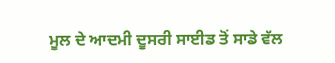ਮੂਲ ਦੇ ਆਦਮੀ ਦੂਸਰੀ ਸਾਈਡ ਤੋਂ ਸਾਡੇ ਵੱਲ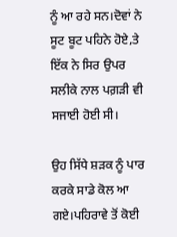ਨੂੰ ਆ ਰਹੇ ਸਨ।ਦੋਵਾਂ ਨੇ ਸੂਟ ਬੂਟ ਪਹਿਨੇ ਹੋਏ,ਤੇ ਇੱਕ ਨੇ ਸਿਰ ਉਪਰ ਸਲੀਕੇ ਨਾਲ ਪਗ਼ੜੀ ਵੀ ਸਜਾਈ ਹੋਈ ਸੀ।

ਉਹ ਸਿੱਧੇ ਸ਼ੜਕ ਨੂੰ ਪਾਰ ਕਰਕੇ ਸਾਡੇ ਕੋਲ ਆ ਗਏ।ਪਹਿਰਾਵੇ ਤੋਂ ਕੋਈ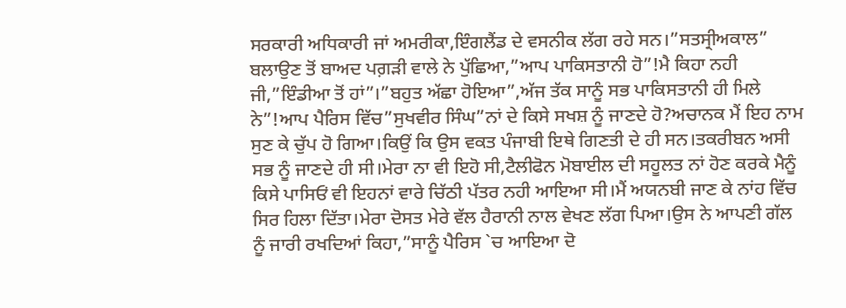ਸਰਕਾਰੀ ਅਧਿਕਾਰੀ ਜਾਂ ਅਮਰੀਕਾ,ਇੰਗਲੈਂਡ ਦੇ ਵਸਨੀਕ ਲੱਗ ਰਹੇ ਸਨ।”ਸਤਸ੍ਰੀਅਕਾਲ” ਬਲਾਉਣ ਤੋਂ ਬਾਅਦ ਪਗ਼ੜੀ ਵਾਲੇ ਨੇ ਪੁੱਛਿਆ,”ਆਪ ਪਾਕਿਸਤਾਨੀ ਹੋ”!ਮੈ ਕਿਹਾ ਨਹੀ ਜੀ,”ਇੰਡੀਆ ਤੋਂ ਹਾਂ”।”ਬਹੁਤ ਅੱਛਾ ਹੋਇਆ”,ਅੱਜ ਤੱਕ ਸਾਨੂੰ ਸਭ ਪਾਕਿਸਤਾਨੀ ਹੀ ਮਿਲੇ ਨੇ”!ਆਪ ਪੈਰਿਸ ਵਿੱਚ”ਸੁਖਵੀਰ ਸਿੰਘ”ਨਾਂ ਦੇ ਕਿਸੇ ਸਖਸ਼ ਨੂੰ ਜਾਣਦੇ ਹੋ?ਅਚਾਨਕ ਮੈਂ ਇਹ ਨਾਮ ਸੁਣ ਕੇ ਚੁੱਪ ਹੋ ਗਿਆ।ਕਿਉਂ ਕਿ ਉਸ ਵਕਤ ਪੰਜਾਬੀ ਇਥੇ ਗਿਣਤੀ ਦੇ ਹੀ ਸਨ।ਤਕਰੀਬਨ ਅਸੀ ਸਭ ਨੂੰ ਜਾਣਦੇ ਹੀ ਸੀ।ਮੇਰਾ ਨਾ ਵੀ ਇਹੋ ਸੀ,ਟੈਲੀਫੋਨ ਮੋਬਾਈਲ ਦੀ ਸਹੂਲਤ ਨਾਂ ਹੋਣ ਕਰਕੇ ਮੈਨੂੰ ਕਿਸੇ ਪਾਸਿਓਂ ਵੀ ਇਹਨਾਂ ਵਾਰੇ ਚਿੱਠੀ ਪੱਤਰ ਨਹੀ ਆਇਆ ਸੀ।ਮੈਂ ਅਯਨਬੀ ਜਾਣ ਕੇ ਨਾਂਹ ਵਿੱਚ ਸਿਰ ਹਿਲਾ ਦਿੱਤਾ।ਮੇਰਾ ਦੋਸਤ ਮੇਰੇ ਵੱਲ ਹੈਰਾਨੀ ਨਾਲ ਵੇਖਣ ਲੱਗ ਪਿਆ।ਉਸ ਨੇ ਆਪਣੀ ਗੱਲ ਨੂੰ ਜਾਰੀ ਰਖਦਿਆਂ ਕਿਹਾ,”ਸਾਨੂੰ ਪੈਰਿਸ `ਚ ਆਇਆ ਦੋ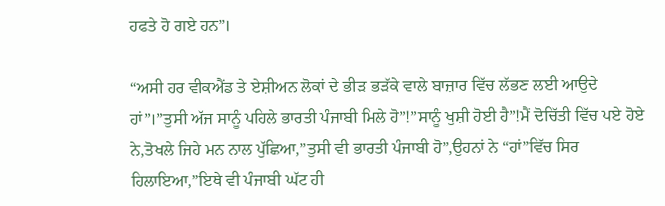ਹਫਤੇ ਹੋ ਗਏ ਹਨ”।

“ਅਸੀ ਹਰ ਵੀਕਐਂਡ ਤੇ ਏਸ਼ੀਅਨ ਲੋਕਾਂ ਦੇ ਭੀੜ ਭੜੱਕੇ ਵਾਲੇ ਬਾਜ਼ਾਰ ਵਿੱਚ ਲੱਭਣ ਲਈ ਆਉਦੇ ਹਾਂ”।”ਤੁਸੀ ਅੱਜ ਸਾਨੂੰ ਪਹਿਲੇ ਭਾਰਤੀ ਪੰਜਾਬੀ ਮਿਲੇ ਹੋ”!”ਸਾਨੂੰ ਖੁਸ਼ੀ ਹੋਈ ਹੈ”!ਮੈਂ ਦੋਚਿੱਤੀ ਵਿੱਚ ਪਏ ਹੋਏ ਨੇ,ਤੋਖਲੇ ਜਿਹੇ ਮਨ ਨਾਲ ਪੁੱਛਿਆ,”ਤੁਸੀ ਵੀ ਭਾਰਤੀ ਪੰਜਾਬੀ ਹੋ”,ਉਹਨਾਂ ਨੇ “ਹਾਂ”ਵਿੱਚ ਸਿਰ ਹਿਲਾਇਆ,”ਇਥੇ ਵੀ ਪੰਜਾਬੀ ਘੱਟ ਹੀ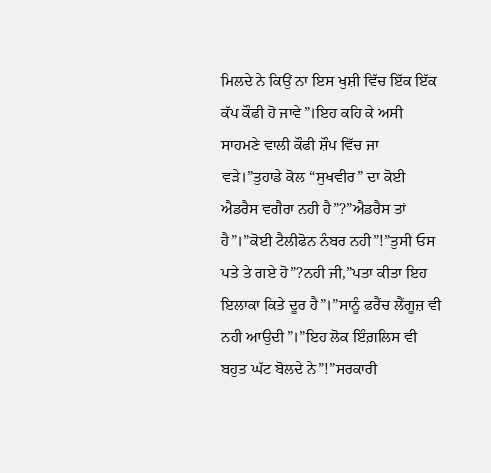ਮਿਲਦੇ ਨੇ ਕਿਉਂ ਨਾ ਇਸ ਖੁਸ਼ੀ ਵਿੱਚ ਇੱਕ ਇੱਕ ਕੱਪ ਕੌਫੀ ਹੋ ਜਾਵੇ”।ਇਹ ਕਹਿ ਕੇ ਅਸੀ ਸਾਹਮਣੇ ਵਾਲੀ ਕੌਫੀ ਸ਼ੌਪ ਵਿੱਚ ਜਾ ਵੜੇ।”ਤੁਹਾਡੇ ਕੋਲ “ਸੁਖਵੀਰ” ਦਾ ਕੋਈ ਐਡਰੈਸ ਵਗੈਰਾ ਨਹੀ ਹੈ”?”ਐਡਰੈਸ ਤਾਂ ਹੈ”।”ਕੋਈ ਟੈਲੀਫੋਨ ਨੰਬਰ ਨਹੀ”!”ਤੁਸੀ ਓਸ ਪਤੇ ਤੇ ਗਏ ਹੋ”?ਨਹੀ ਜੀ,”ਪਤਾ ਕੀਤਾ ਇਹ ਇਲਾਕਾ ਕਿਤੇ ਦੂਰ ਹੈ”।”ਸਾਨੂੰ ਫਰੈਂਚ ਲੈਂਗੂਜ਼ ਵੀ ਨਹੀ ਆਉਦੀ”।”ਇਹ ਲੋਕ ਇੰਗ਼ਲਿਸ ਵੀ ਬਹੁਤ ਘੱਟ ਬੋਲਦੇ ਨੇ”!”ਸਰਕਾਰੀ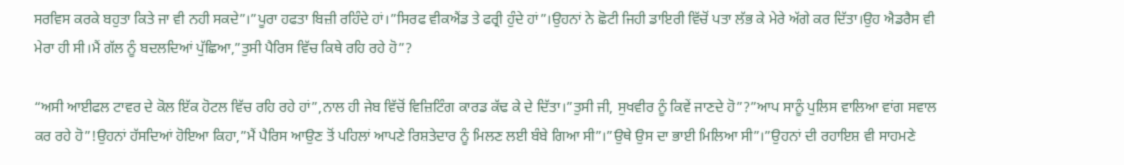ਸਰਵਿਸ ਕਰਕੇ ਬਹੁਤਾ ਕਿਤੇ ਜਾ ਵੀ ਨਹੀ ਸਕਦੇ”।”ਪੂਰਾ ਹਫਤਾ ਬਿਜ਼ੀ ਰਹਿੰਦੇ ਹਾਂ।”ਸਿਰਫ ਵੀਕਐਂਡ ਤੇ ਫਰ੍ਰੀ ਹੁੰਦੇ ਹਾਂ”।ਉਹਨਾਂ ਨੇ ਛੋਟੀ ਜਿਹੀ ਡਾਇਰੀ ਵਿੱਚੋਂ ਪਤਾ ਲੱਭ ਕੇ ਮੇਰੇ ਅੱਗੇ ਕਰ ਦਿੱਤਾ।ਉਹ ਐਡਰੈਸ ਵੀ ਮੇਰਾ ਹੀ ਸੀ।ਮੈਂ ਗੱਲ ਨੂੰ ਬਦਲਦਿਆਂ ਪੁੱਛਿਆ,”ਤੁਸੀ ਪੈਰਿਸ ਵਿੱਚ ਕਿਥੇ ਰਹਿ ਰਹੇ ਹੋ”?

“ਅਸੀ ਆਈਫਲ ਟਾਵਰ ਦੇ ਕੋਲ ਇੱਕ ਹੋਟਲ ਵਿੱਚ ਰਹਿ ਰਹੇ ਹਾਂ”,ਨਾਲ ਹੀ ਜੇਬ ਵਿੱਚੋਂ ਵਿਜ਼ਿਟਿੰਗ ਕਾਰਡ ਕੱਢ ਕੇ ਦੇ ਦਿੱਤਾ।”ਤੁਸੀ ਜੀ, ਸੁਖਵੀਰ ਨੂੰ ਕਿਵੇਂ ਜਾਣਦੇ ਹੋ”?”ਆਪ ਸਾਨੂੰ ਪੁਲਿਸ ਵਾਲਿਆ ਵਾਂਗ ਸਵਾਲ ਕਰ ਰਹੇ ਹੋ”!ਉਹਨਾਂ ਹੱਸਦਿਆਂ ਹੋਇਆ ਕਿਹਾ,”ਮੈਂ ਪੈਰਿਸ ਆਉਣ ਤੋਂ ਪਹਿਲਾਂ ਆਪਣੇ ਰਿਸ਼ਤੇਦਾਰ ਨੂੰ ਮਿਲਣ ਲਈ ਬੰਬੇ ਗਿਆ ਸੀ”।”ਉਥੇ ਉਸ ਦਾ ਭਾਈ ਮਿਲਿਆ ਸੀ”।”ਉਹਨਾਂ ਦੀ ਰਹਾਇਸ਼ ਵੀ ਸਾਹਮਣੇ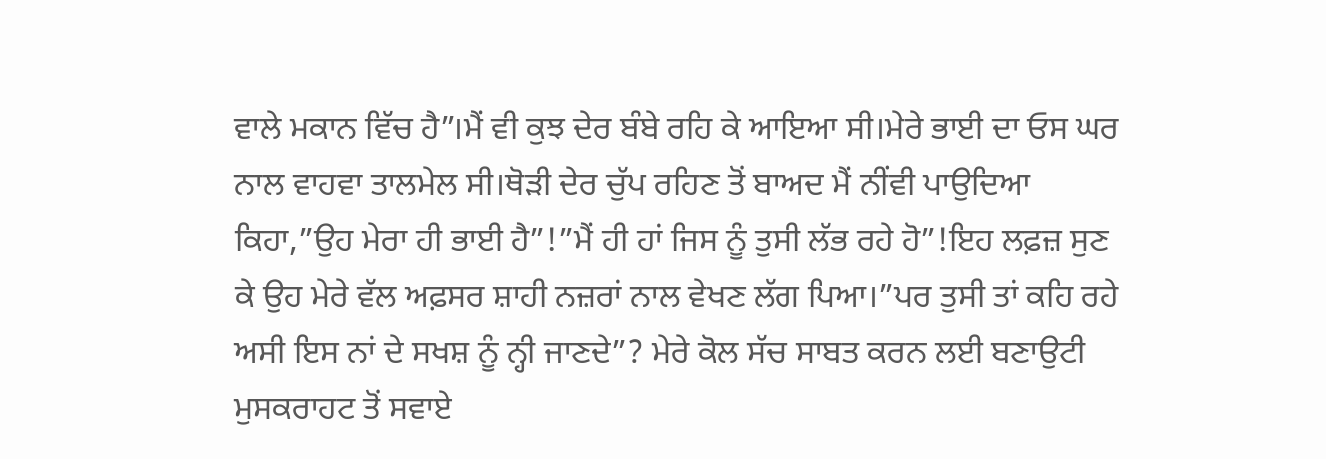ਵਾਲੇ ਮਕਾਨ ਵਿੱਚ ਹੈ”।ਮੈਂ ਵੀ ਕੁਝ ਦੇਰ ਬੰਬੇ ਰਹਿ ਕੇ ਆਇਆ ਸੀ।ਮੇਰੇ ਭਾਈ ਦਾ ਓਸ ਘਰ ਨਾਲ ਵਾਹਵਾ ਤਾਲਮੇਲ ਸੀ।ਥੋੜੀ ਦੇਰ ਚੁੱਪ ਰਹਿਣ ਤੋਂ ਬਾਅਦ ਮੈਂ ਨੀਂਵੀ ਪਾਉਦਿਆ ਕਿਹਾ,”ਉਹ ਮੇਰਾ ਹੀ ਭਾਈ ਹੈ”!”ਮੈਂ ਹੀ ਹਾਂ ਜਿਸ ਨੂੰ ਤੁਸੀ ਲੱਭ ਰਹੇ ਹੋ”!ਇਹ ਲਫ਼ਜ਼ ਸੁਣ ਕੇ ਉਹ ਮੇਰੇ ਵੱਲ ਅਫ਼ਸਰ ਸ਼ਾਹੀ ਨਜ਼ਰਾਂ ਨਾਲ ਵੇਖਣ ਲੱਗ ਪਿਆ।”ਪਰ ਤੁਸੀ ਤਾਂ ਕਹਿ ਰਹੇ ਅਸੀ ਇਸ ਨਾਂ ਦੇ ਸਖਸ਼ ਨੂੰ ਨ੍ਹੀ ਜਾਣਦੇ”? ਮੇਰੇ ਕੋਲ ਸੱਚ ਸਾਬਤ ਕਰਨ ਲਈ ਬਣਾਉਟੀ ਮੁਸਕਰਾਹਟ ਤੋਂ ਸਵਾਏ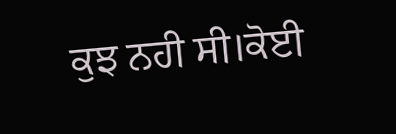ਕੁਝ ਨਹੀ ਸੀ।ਕੋਈ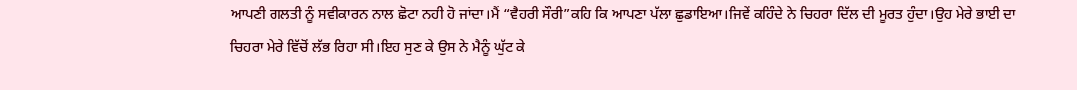ਆਪਣੀ ਗਲਤੀ ਨੂੰ ਸਵੀਕਾਰਨ ਨਾਲ ਛੋਟਾ ਨਹੀ ਹੋ ਜਾਂਦਾ।ਮੈਂ “ਵੈਹਰੀ ਸੌਰੀ”ਕਹਿ ਕਿ ਆਪਣਾ ਪੱਲਾ ਛੁਡਾਇਆ।ਜਿਵੇਂ ਕਹਿੰਦੇ ਨੇ ਚਿਹਰਾ ਦਿੱਲ ਦੀ ਮੂਰਤ ਹੁੰਦਾ।ਉਹ ਮੇਰੇ ਭਾਈ ਦਾ ਚਿਹਰਾ ਮੇਰੇ ਵਿੱਚੋਂ ਲੱਭ ਰਿਹਾ ਸੀ।ਇਹ ਸੁਣ ਕੇ ਉਸ ਨੇ ਮੈਨੂੰ ਘੁੱਟ ਕੇ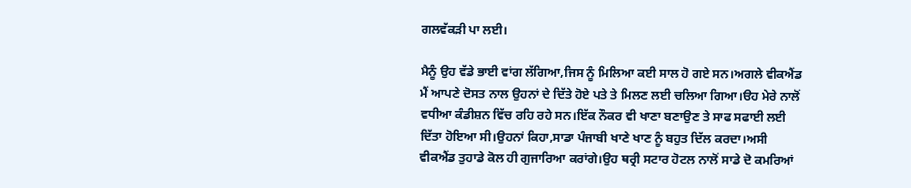ਗਲਵੱਕੜੀ ਪਾ ਲਈ।

ਮੈਨੂੰ ਉਹ ਵੱਡੇ ਭਾਈ ਵਾਂਗ ਲੱਗਿਆ,ਜਿਸ ਨੂੰ ਮਿਲਿਆ ਕਈ ਸਾਲ ਹੋ ਗਏ ਸਨ।ਅਗਲੇ ਵੀਕਐਂਡ ਮੈਂ ਆਪਣੇ ਦੋਸਤ ਨਾਲ ਉਹਨਾਂ ਦੇ ਦਿੱਤੇ ਹੋਏ ਪਤੇ ਤੇ ਮਿਲਣ ਲਈ ਚਲਿਆ ਗਿਆ।ੳਹ ਮੇਰੇ ਨਾਲੋਂ ਵਧੀਆ ਕੰਡੀਸ਼ਨ ਵਿੱਚ ਰਹਿ ਰਹੇ ਸਨ।ਇੱਕ ਨੌਕਰ ਵੀ ਖਾਣਾ ਬਣਾਉਣ ਤੇ ਸਾਫ ਸਫਾਈ ਲਈ ਦਿੱਤਾ ਹੋਇਆ ਸੀ।ਉਹਨਾਂ ਕਿਹਾ,ਸਾਡਾ ਪੰਜਾਬੀ ਖਾਣੇ ਖਾਣ ਨੂੰ ਬਹੁਤ ਦਿੱਲ ਕਰਦਾ।ਅਸੀ ਵੀਕਐਂਡ ਤੁਹਾਡੇ ਕੋਲ ਹੀ ਗੁਜਾਰਿਆ ਕਰਾਂਗੇ।ਉਹ ਥਰ੍ਰੀ ਸਟਾਰ ਹੋਟਲ ਨਾਲੋਂ ਸਾਡੇ ਦੋ ਕਮਰਿਆਂ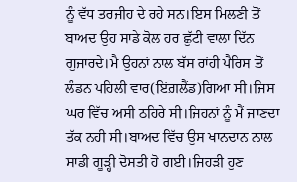ਨੂੰ ਵੱਧ ਤਰਜੀਹ ਦੇ ਰਹੇ ਸਨ।ਇਸ ਮਿਲਣੀ ਤੋਂ ਬਾਅਦ ਉਹ ਸਾਡੇ ਕੋਲ ਹਰ ਛੁੱਟੀ ਵਾਲਾ ਦਿੱਨ ਗੁਜਾਰਦੇ।ਮੈ ਉਹਨਾਂ ਨਾਲ ਬੱਸ ਰਾਂਹੀ ਪੈਰਿਸ ਤੋਂ ਲੰਡਨ ਪਹਿਲੀ ਵਾਰ(ਇਂਗ਼ਲੈਂਡ)ਗਿਆ ਸੀ।ਜਿਸ ਘਰ ਵਿੱਚ ਅਸੀ ਠਹਿਰੇ ਸੀ।ਜਿਹਨਾਂ ਨੂੰ ਮੈਂ ਜਾਣਦਾ ਤੱਕ ਨਹੀ ਸੀ।ਬਾਅਦ ਵਿੱਚ ਉਸ ਖਾਨਦਾਨ ਨਾਲ ਸਾਡੀ ਗੂੜ੍ਹੀ ਦੋਸਤੀ ਹੋ ਗਈ।ਜਿਹੜੀ ਹੁਣ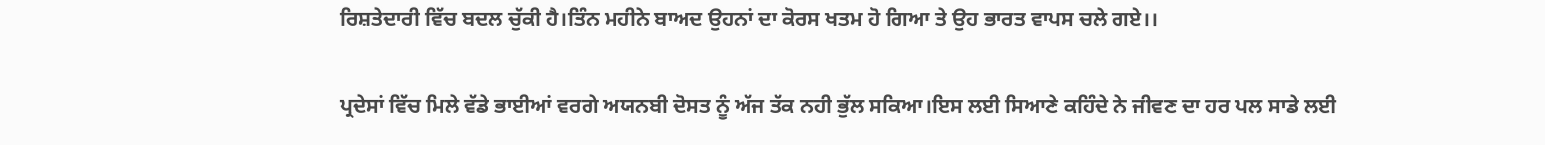ਰਿਸ਼ਤੇਦਾਰੀ ਵਿੱਚ ਬਦਲ ਚੁੱਕੀ ਹੈ।ਤਿੰਨ ਮਹੀਨੇ ਬਾਅਦ ਉਹਨਾਂ ਦਾ ਕੋਰਸ ਖਤਮ ਹੋ ਗਿਆ ਤੇ ਉਹ ਭਾਰਤ ਵਾਪਸ ਚਲੇ ਗਏ।।

ਪ੍ਰਦੇਸਾਂ ਵਿੱਚ ਮਿਲੇ ਵੱਡੇ ਭਾਈਆਂ ਵਰਗੇ ਅਯਨਬੀ ਦੋਸਤ ਨੂੰ ਅੱਜ ਤੱਕ ਨਹੀ ਭੁੱਲ ਸਕਿਆ।ਇਸ ਲਈ ਸਿਆਣੇ ਕਹਿੰਦੇ ਨੇ ਜੀਵਣ ਦਾ ਹਰ ਪਲ ਸਾਡੇ ਲਈ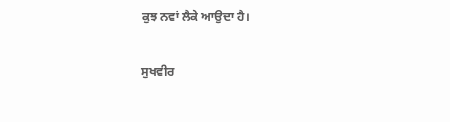ਕੁਝ ਨਵਾਂ ਲੈਕੇ ਆਉਦਾ ਹੈ।

ਸੁਖਵੀਰ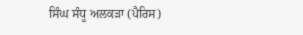ਸਿੰਘ ਸੰਧੂ ਅਲਕੜਾ (ਪੈਰਿਸ)